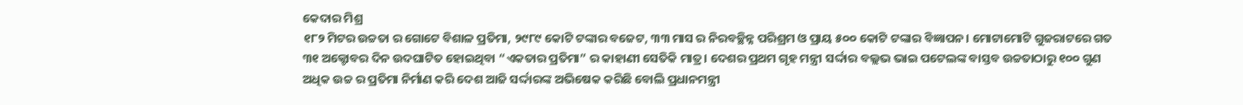କେଦାର ମିଶ୍ର
୧୮୨ ମିଟର ଉଚ୍ଚତା ର ଗୋଟେ ବିଶାଳ ପ୍ରତିମା, ୨୯୮୯ କୋଟି ଟଙ୍କାର ବଜେଟ, ୩୩ ମାସ ର ନିରବଚ୍ଛିନ୍ନ ପରିଶ୍ରମ ଓ ପ୍ରାୟ ୫୦୦ କୋଟି ଟଙ୍କାର ବିଜ୍ଞାପନ। ମୋଟାମୋଟି ଗୁଜରାଟରେ ଗତ ୩୧ ଅକ୍ଟୋବର ଦିନ ଉଦଘାଟିତ ହୋଇଥିବା “ଏକତାର ପ୍ରତିମା” ର କାହାଣୀ ସେତିକି ମାତ୍ର। ଦେଶର ପ୍ରଥମ ଗୃହ ମନ୍ତ୍ରୀ ସର୍ଦ୍ଦାର ବଲ୍ଲଭ ଭାଇ ପଟେଲଙ୍କ ବାସ୍ତବ ଉଚ୍ଚତାଠାରୁ ୧୦୦ ଗୁଣ ଅଧିକ ଉଚ୍ଚ ର ପ୍ରତିମା ନିର୍ମାଣ କରି ଦେଶ ଆଜି ସର୍ଦ୍ଦାରଙ୍କ ଅଭିଷେକ କରିଛି ବୋଲି ପ୍ରଧାନମନ୍ତ୍ରୀ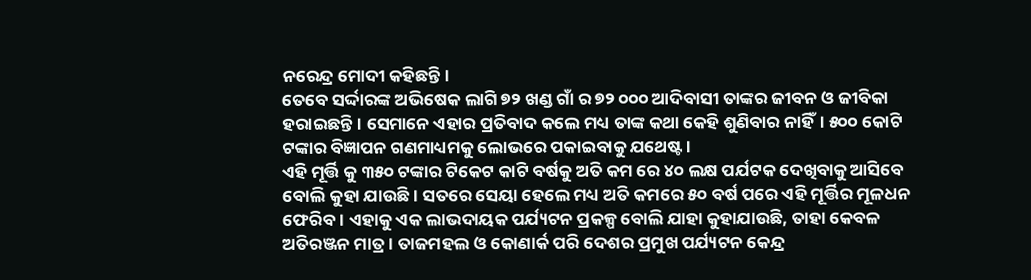ନରେନ୍ଦ୍ର ମୋଦୀ କହିଛନ୍ତି।
ତେବେ ସର୍ଦ୍ଦାରଙ୍କ ଅଭିଷେକ ଲାଗି ୭୨ ଖଣ୍ଡ ଗାଁ ର ୭୨ ୦୦୦ ଆଦିବାସୀ ତାଙ୍କର ଜୀବନ ଓ ଜୀବିକା ହରାଇଛନ୍ତି। ସେମାନେ ଏହାର ପ୍ରତିବାଦ କଲେ ମଧ୍ୟ ତାଙ୍କ କଥା କେହି ଶୁଣିବାର ନାହିଁ। ୫୦୦ କୋଟି ଟଙ୍କାର ବିଜ୍ଞାପନ ଗଣମାଧ୍ୟମକୁ ଲୋଭରେ ପକାଇବାକୁ ଯଥେଷ୍ଟ।
ଏହି ମୂର୍ତ୍ତି କୁ ୩୫୦ ଟଙ୍କାର ଟିକେଟ କାଟି ବର୍ଷକୁ ଅତି କମ ରେ ୪୦ ଲକ୍ଷ ପର୍ଯଟକ ଦେଖିବାକୁ ଆସିବେ ବୋଲି କୁହା ଯାଉଛି। ସତରେ ସେୟା ହେଲେ ମଧ୍ୟ ଅତି କମରେ ୫୦ ବର୍ଷ ପରେ ଏହି ମୂର୍ତ୍ତିର ମୂଳଧନ ଫେରିବ। ଏହାକୁ ଏକ ଲାଭଦାୟକ ପର୍ଯ୍ୟଟନ ପ୍ରକଳ୍ପ ବୋଲି ଯାହା କୁହାଯାଉଛି, ତାହା କେବଳ ଅତିରଞ୍ଜନ ମାତ୍ର । ତାଜମହଲ ଓ କୋଣାର୍କ ପରି ଦେଶର ପ୍ରମୁଖ ପର୍ଯ୍ୟଟନ କେନ୍ଦ୍ର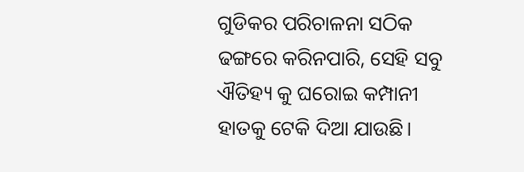ଗୁଡିକର ପରିଚାଳନା ସଠିକ ଢଙ୍ଗରେ କରିନପାରି, ସେହି ସବୁ ଐତିହ୍ୟ କୁ ଘରୋଇ କମ୍ପାନୀ ହାତକୁ ଟେକି ଦିଆ ଯାଉଛି।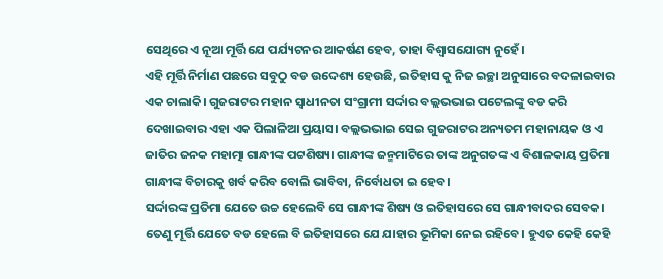ସେଥିରେ ଏ ନୂଆ ମୂର୍ତ୍ତି ଯେ ପର୍ଯ୍ୟଟନର ଆକର୍ଷଣ ହେବ, ତାହା ବିଶ୍ୱାସଯୋଗ୍ୟ ନୁହେଁ।
ଏହି ମୂର୍ତ୍ତି ନିର୍ମାଣ ପଛରେ ସବୁଠୁ ବଡ ଉଦ୍ଦେଶ୍ୟ ହେଉଛି, ଇତିହାସ କୁ ନିଜ ଇଚ୍ଛା ଅନୁସାରେ ବଦଳାଇବାର ଏକ ଚାଲାକି। ଗୁଜରାଟର ମହାନ ସ୍ଵାଧୀନତା ସଂଗ୍ରାମୀ ସର୍ଦ୍ଦାର ବଲ୍ଲଭଭାଇ ପଟେଲଙ୍କୁ ବଡ କରି ଦେଖାଇବାର ଏହା ଏକ ପିଲାଳିଆ ପ୍ରୟାସ। ବଲ୍ଲଭଭାଇ ସେଇ ଗୁଜରାଟର ଅନ୍ୟତମ ମହାନାୟକ ଓ ଏ ଜାତିର ଜନକ ମହାତ୍ମା ଗାନ୍ଧୀଙ୍କ ପଟ୍ଟଶିଷ୍ୟ। ଗାନ୍ଧୀଙ୍କ ଜନ୍ମମାଟିରେ ତାଙ୍କ ଅନୁଗତଙ୍କ ଏ ବିଶାଳକାୟ ପ୍ରତିମା ଗାନ୍ଧୀଙ୍କ ବିଚାରକୁ ଖର୍ବ କରିବ ବୋଲି ଭାବିବା, ନିର୍ବୋଧତା ଇ ହେବ।
ସର୍ଦ୍ଦାରଙ୍କ ପ୍ରତିମା ଯେତେ ଉଚ୍ଚ ହେଲେବି ସେ ଗାନ୍ଧୀଙ୍କ ଶିଷ୍ୟ ଓ ଇତିହାସରେ ସେ ଗାନ୍ଧୀବାଦର ସେବକ। ତେଣୁ ମୂର୍ତ୍ତି ଯେତେ ବଡ ହେଲେ ବି ଇତିହାସରେ ଯେ ଯାହାର ଭୂମିକା ନେଇ ରହିବେ। ହୁଏତ କେହି କେହି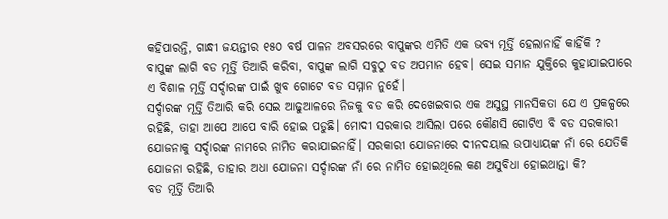କହିପାରନ୍ତି, ଗାନ୍ଧୀ ଜୟନ୍ତୀର ୧୫୦ ବର୍ଷ ପାଳନ ଅବସରରେ ବାପୁଙ୍କର ଏମିତି ଏକ ଭବ୍ୟ ମୂର୍ତ୍ତି ହେଲାନାହିଁ କାହିଁକି ?
ବାପୁଙ୍କ ଲାଗି ବଡ ମୂର୍ତ୍ତି ତିଆରି କରିବା, ବାପୁଙ୍କ ଲାଗି ସବୁଠୁ ବଡ ଅପମାନ ହେବ। ସେଇ ସମାନ ଯୁକ୍ତିରେ କୁହାଯାଇପାରେ ଏ ବିଶାଳ ମୂର୍ତ୍ତି ସର୍ଦ୍ଦାରଙ୍କ ପାଇଁ ଖୁବ ଗୋଟେ ବଡ ସମ୍ମାନ ନୁହେଁ।
ସର୍ଦ୍ଦାରଙ୍କ ମୂର୍ତ୍ତି ତିଆରି କରି ସେଇ ଆଢୁଆଳରେ ନିଜକୁ ବଡ କରି ଦେଖେଇବାର ଏକ ଅସୁସ୍ଥ ମାନସିକତା ଯେ ଏ ପ୍ରକଳ୍ପରେ ରହିଛି, ତାହା ଆପେ ଆପେ ବାରି ହୋଇ ପଡୁଛି। ମୋଦୀ ସରକାର ଆସିଲା ପରେ କୌଣସି ଗୋଟିଏ ବି ବଡ ସରକାରୀ ଯୋଜନାକୁ ସର୍ଦ୍ଦାରଙ୍କ ନାମରେ ନାମିତ କରାଯାଇନାହିଁ। ସରକାରୀ ଯୋଜନାରେ ଦୀନଦୟାଲ ଉପାଧ୍ୟାୟଙ୍କ ନାଁ ରେ ଯେତିକି ଯୋଜନା ରହିଛି, ତାହାର ଅଧା ଯୋଜନା ସର୍ଦ୍ଦାରଙ୍କ ନାଁ ରେ ନାମିତ ହୋଇଥିଲେ କଣ ଅସୁବିଧା ହୋଇଥାନ୍ତା କି?
ବଡ ମୂର୍ତ୍ତି ତିଆରି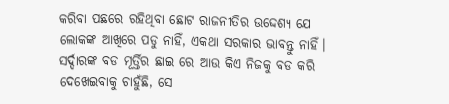କରିବା ପଛରେ ରହିଥିବା ଛୋଟ ରାଜନୀତିର ଉଦ୍ଦେଶ୍ୟ ଯେ ଲୋକଙ୍କ ଆଖିରେ ପଡୁ ନାହିଁ, ଏକଥା ସରକାର ଭାବନ୍ତୁ ନାହିଁ। ସର୍ଦ୍ଦାରଙ୍କ ବଡ ମୂର୍ତ୍ତିର ଛାଇ ରେ ଆଉ କିଏ ନିଜକୁ ବଡ କରି ଦେଖେଇବାକୁ ଚାହୁଁଛି, ସେ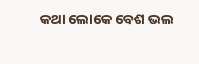କଥା ଲୋକେ ବେଶ ଭଲ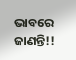ଭାବରେ ଜାଣନ୍ତି!!